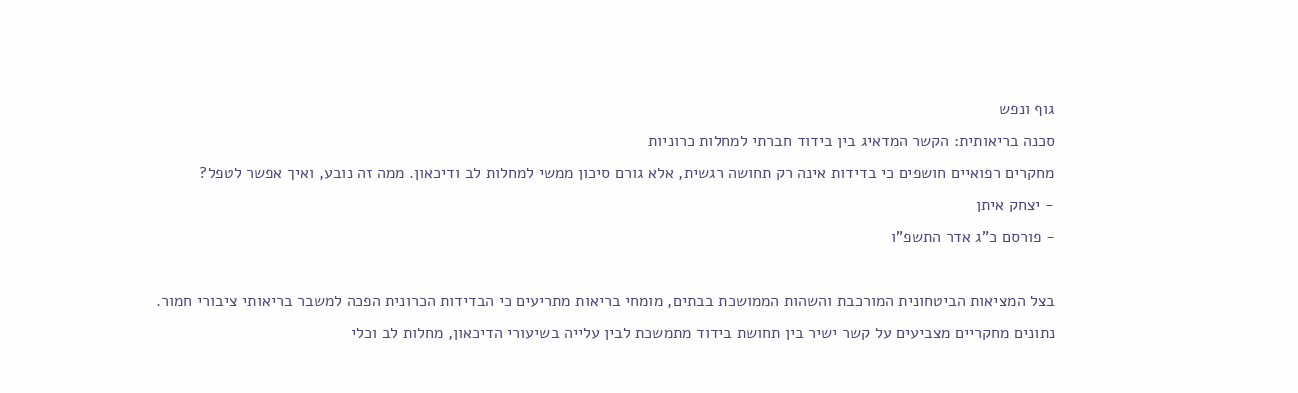גוף ונפש
סכנה בריאותית: הקשר המדאיג בין בידוד חברתי למחלות כרוניות
מחקרים רפואיים חושפים כי בדידות אינה רק תחושה רגשית, אלא גורם סיכון ממשי למחלות לב ודיכאון. ממה זה נובע, ואיך אפשר לטפל?
- יצחק איתן
- פורסם כ"ג אדר התשפ"ו

בצל המציאות הביטחונית המורכבת והשהות הממושכת בבתים, מומחי בריאות מתריעים כי הבדידות הכרונית הפכה למשבר בריאותי ציבורי חמור. נתונים מחקריים מצביעים על קשר ישיר בין תחושת בידוד מתמשכת לבין עלייה בשיעורי הדיכאון, מחלות לב וכלי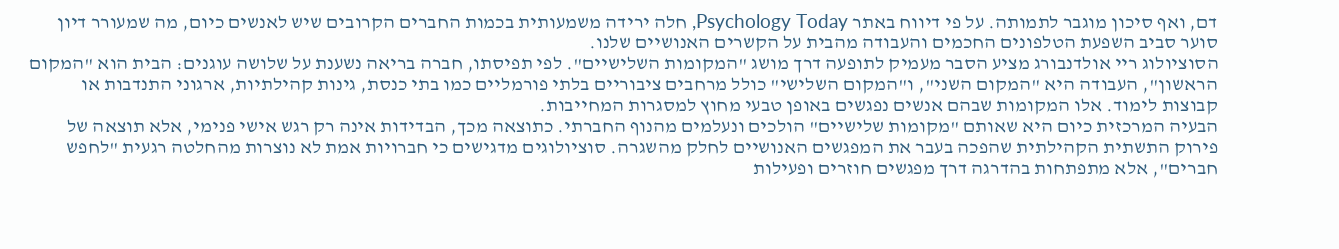דם, ואף סיכון מוגבר לתמותה. על פי דיווח באתר Psychology Today, חלה ירידה משמעותית בכמות החברים הקרובים שיש לאנשים כיום, מה שמעורר דיון סוער סביב השפעת הטלפונים החכמים והעבודה מהבית על הקשרים האנושיים שלנו.
הסוציולוג ריי אולדנבורג מציע הסבר מעמיק לתופעה דרך מושג "המקומות השלישיים". לפי תפיסתו, חברה בריאה נשענת על שלושה עוגנים: הבית הוא "המקום הראשון", העבודה היא "המקום השני", ו"המקום השלישי" כולל מרחבים ציבוריים בלתי פורמליים כמו בתי כנסת, גינות קהילתיות, ארגוני התנדבות או קבוצות לימוד. אלו המקומות שבהם אנשים נפגשים באופן טבעי מחוץ למסגרות המחייבות.
הבעיה המרכזית כיום היא שאותם "מקומות שלישיים" הולכים ונעלמים מהנוף החברתי. כתוצאה מכך, הבדידות אינה רק רגש אישי פנימי, אלא תוצאה של פירוק התשתית הקהילתית שהפכה בעבר את המפגשים האנושיים לחלק מהשגרה. סוציולוגים מדגישים כי חברויות אמת לא נוצרות מהחלטה רגעית "לחפש חברים", אלא מתפתחות בהדרגה דרך מפגשים חוזרים ופעילות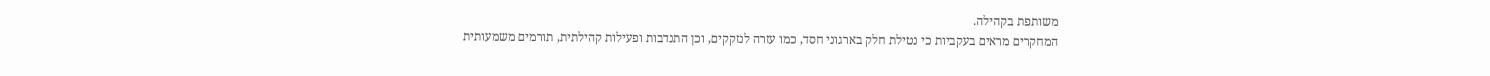משותפת בקהילה.
המחקרים מראים בעקביות כי נטילת חלק בארגוני חסד, כמו עזרה לנזקקים, וכן התנדבות ופעילות קהילתית, תורמים משמעותית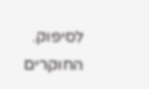לסיפוק. החוקרים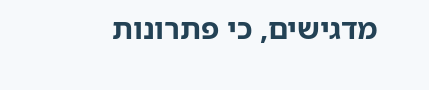מדגישים, כי פתרונות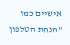אישיים כמו "הנחת הטלפון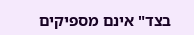בצד" אינם מספיקים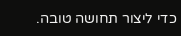כדי ליצור תחושה טובה.